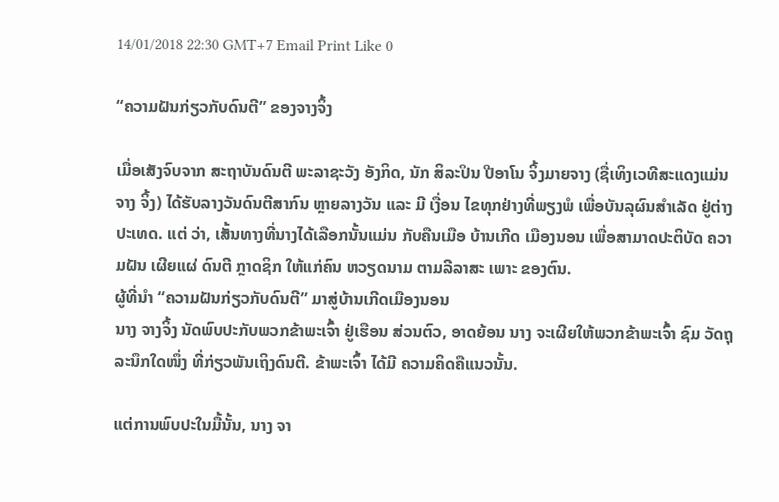14/01/2018 22:30 GMT+7 Email Print Like 0

“ຄວາມຝັນກ່ຽວກັບດົນຕີ” ຂອງຈາງຈິ້ງ

ເມື່ອເສັງຈົບຈາກ ສະຖາບັນດົນຕີ ພະລາຊະວັງ ອັງກິດ, ນັກ ສິລະປິນ ປີອາໂນ ຈິ້ງມາຍຈາງ (ຊື່ເທິງເວທີສະແດງແມ່ນ ຈາງ ຈິ້ງ) ໄດ້ຮັບລາງວັນດົນຕີສາກົນ ຫຼາຍລາງວັນ ແລະ ມີ ເງື່ອນ ໄຂທຸກຢ່າງທີ່ພຽງພໍ ເພື່ອບັນລຸຜົນສຳເລັດ ຢູ່ຕ່າງປະເທດ. ແຕ່ ວ່າ, ເສັ້ນທາງທີ່ນາງໄດ້ເລືອກນັ້ນແມ່ນ ກັບຄືນເມືອ ບ້ານເກີດ ເມືອງນອນ ເພື່ອສາມາດປະຕິບັດ ຄວາມຝັນ ເຜີຍແຜ່ ດົນຕີ ກຼາດຊິກ ໃຫ້ແກ່ຄົນ ຫວຽດນາມ ຕາມລີລາສະ ເພາະ ຂອງຕົນ.
ຜູ້ທີ່ນຳ “ຄວາມຝັນກ່ຽວກັບດົນຕີ” ມາສູ່ບ້ານເກີດເມືອງນອນ
ນາງ ຈາງຈິ້ງ ນັດພົບປະກັບພວກຂ້າພະເຈົ້າ ຢູ່ເຮືອນ ສ່ວນຕົວ, ອາດຍ້ອນ ນາງ ຈະເຜີຍໃຫ້ພວກຂ້າພະເຈົ້າ ຊົມ ວັດຖຸ ລະນຶກໃດໜຶ່ງ ທີ່ກ່ຽວພັນເຖິງດົນຕີ. ຂ້າພະເຈົ້າ ໄດ້ມີ ຄວາມຄິດຄືແນວນັ້ນ.

ແຕ່ການພົບປະໃນມື້ນັ້ນ, ນາງ ຈາ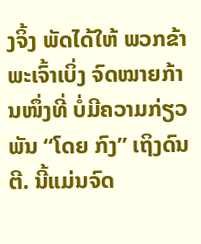ງຈິ້ງ ພັດໄດ້ໃຫ້ ພວກຂ້າ ພະເຈົ້າເບິ່ງ ຈົດໝາຍກ້ານໜຶ່ງທີ່ ບໍ່ມີຄວາມກ່ຽວພັນ “ໂດຍ ກົງ” ເຖິງດົນຕີ. ນີ້ແມ່ນຈົດ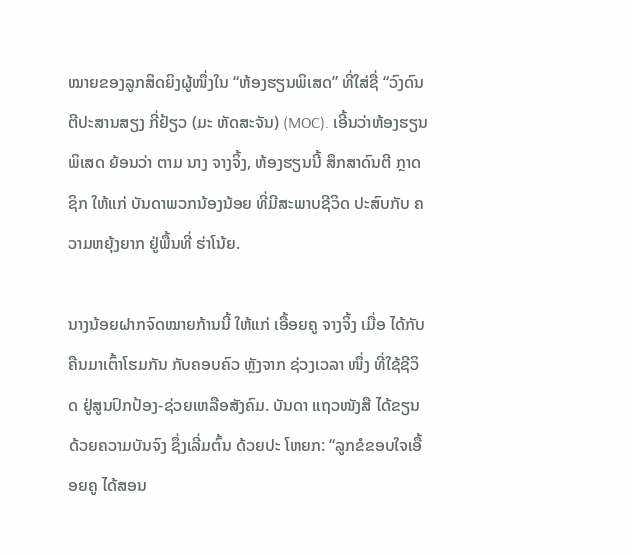ໝາຍຂອງລູກສິດຍິງຜູ້ໜຶ່ງໃນ “ຫ້ອງຮຽນພິເສດ” ທີ່ໃສ່ຊື່ “ວົງດົນຕີປະສານສຽງ ກີ່ຢ້ຽວ (ມະ ຫັດສະຈັນ) (MOC). ເອີ້ນວ່າຫ້ອງຮຽນພິເສດ ຍ້ອນວ່າ ຕາມ ນາງ ຈາງຈິ້ງ, ຫ້ອງຮຽນນີ້ ສຶກສາດົນຕີ ກຼາດຊິກ ໃຫ້ແກ່ ບັນດາພວກນ້ອງນ້ອຍ ທີ່ມີສະພາບຊີວິດ ປະສົບກັບ ຄວາມຫຍຸ້ງຍາກ ຢູ່ພື້ນທີ່ ຮ່າໂນ້ຍ.

ນາງນ້ອຍຝາກຈົດໝາຍກ້ານນີ້ ໃຫ້ແກ່ ເອື້ອຍຄູ ຈາງຈິ້ງ ເມື່ອ ໄດ້ກັບຄືນມາເຕົ້າໂຮມກັນ ກັບຄອບຄົວ ຫຼັງຈາກ ຊ່ວງເວລາ ໜຶ່ງ ທີ່ໃຊ້ຊີວິດ ຢູ່ສູນປົກປ້ອງ-ຊ່ວຍເຫລືອສັງຄົມ. ບັນດາ ແຖວໜັງສື ໄດ້ຂຽນດ້ວຍຄວາມບັນຈົງ ຊຶ່ງເລີ່ມຕົ້ນ ດ້ວຍປະ ໂຫຍກ: “ລູກຂໍຂອບໃຈເອື້ອຍຄູ ໄດ້ສອນ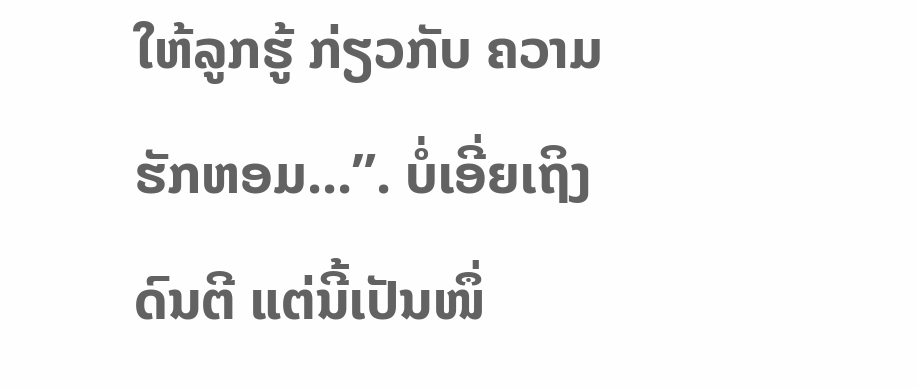ໃຫ້ລູກຮູ້ ກ່ຽວກັບ ຄວາມຮັກຫອມ...”. ບໍ່ເອີ່ຍເຖິງດົນຕີ ແຕ່ນີ້ເປັນໜຶ່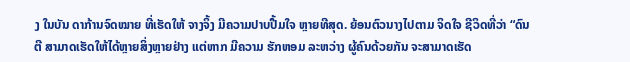ງ ໃນບັນ ດາກ້ານຈົດໝາຍ ທີ່ເຮັດໃຫ້ ຈາງຈິ້ງ ມີຄວາມປາບປື້ມໃຈ ຫຼາຍທີສຸດ. ຍ້ອນຕົວນາງໄປຕາມ ຈິດໃຈ ຊີວິດທີ່ວ່າ “ດົນຕີ ສາມາດເຮັດໃຫ້ໄດ້ຫຼາຍສິ່ງຫຼາຍຢ່າງ ແຕ່ຫາກ ມີຄວາມ ຮັກຫອມ ລະຫວ່າງ ຜູ້ຄົນດ້ວຍກັນ ຈະສາມາດເຮັດ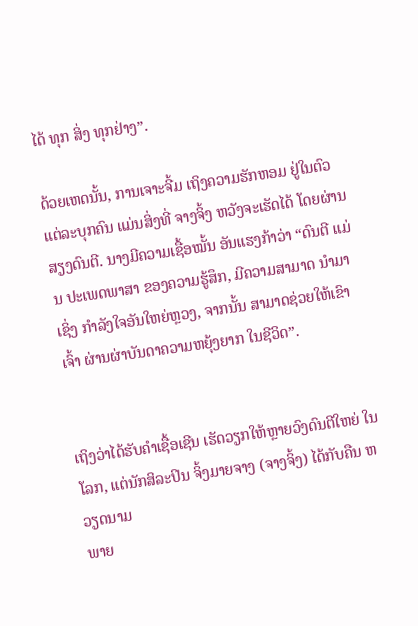ໄດ້ ທຸກ ສິ່ງ ທຸກຢ່າງ”.

ດ້ວຍເຫດນັ້ນ, ການເຈາະຈີ້ມ ເຖິງຄວາມຮັກຫອມ ຢູ່ໃນຕົວ ແຕ່ລະບຸກຄົນ ແມ່ນສິ່ງທີ່ ຈາງຈິ້ງ ຫວັງຈະເຮັດໄດ້ ໂດຍຜ່ານ ສຽງດົນຕີ. ນາງມີຄວາມເຊື້ອໝັ້ນ ອັນແຮງກ້າວ່າ “ດົນຕີ ແມ່ນ ປະເພດພາສາ ຂອງຄວາມຮູ້ສຶກ, ມີຄວາມສາມາດ ນຳມາເຊິ່ງ ກຳລັງໃຈອັນໃຫຍ່ຫຼວງ, ຈາກນັ້ນ ສາມາດຊ່ວຍໃຫ້ເຂົາເຈົ້າ ຜ່ານຜ່າບັນດາຄວາມຫຍຸ້ງຍາກ ໃນຊີວິດ”.


ເຖິງວ່າໄດ້ຮັບຄຳເຊື້ອເຊີນ ເຮັດວຽກໃຫ້ຫຼາຍວົງດົນຕີໃຫຍ່ ໃນ ໂລກ, ແຕ່ນັກສິລະປິນ ຈິ້ງມາຍຈາງ (ຈາງຈິ້ງ) ໄດ້ກັບຄືນ ຫວຽດນາມ
ພາຍ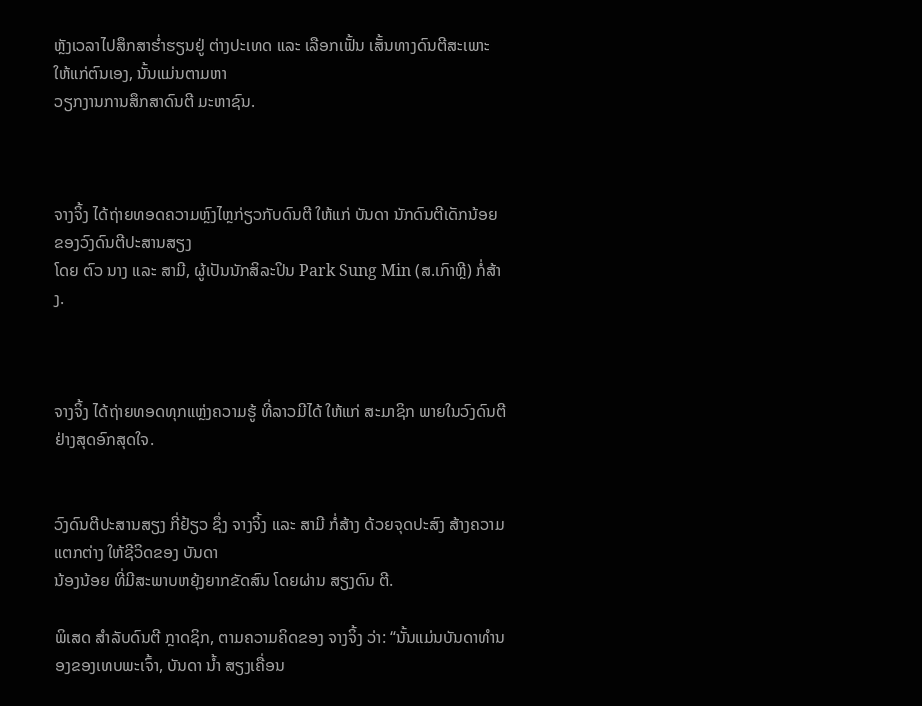ຫຼັງເວລາໄປສຶກສາຮໍ່າຮຽນຢູ່ ຕ່າງປະເທດ ແລະ ເລືອກເຟັ້ນ ເສັ້ນທາງດົນຕີສະເພາະ ໃຫ້ແກ່ຕົນເອງ, ນັ້ນແມ່ນຕາມຫາ
ວຽກງານການສຶກສາດົນຕີ ມະຫາຊົນ.



ຈາງຈິ້ງ ໄດ້ຖ່າຍທອດຄວາມຫຼົງໄຫຼກ່ຽວກັບດົນຕີ ໃຫ້ແກ່ ບັນດາ ນັກດົນຕີເດັກນ້ອຍ ຂອງວົງດົນຕີປະສານສຽງ
ໂດຍ ຕົວ ນາງ ແລະ ສາມີ, ຜູ້ເປັນນັກສິລະປິນ Park Sung Min (ສ.ເກົາຫຼີ) ກໍ່ສ້າງ.



ຈາງຈິ້ງ ໄດ້ຖ່າຍທອດທຸກແຫຼ່ງຄວາມຮູ້ ທີ່ລາວມີໄດ້ ໃຫ້ແກ່ ສະມາຊິກ ພາຍໃນວົງດົນຕີ ຢ່າງສຸດອົກສຸດໃຈ.


ວົງດົນຕີປະສານສຽງ ກີ່ຢ້ຽວ ຊຶ່ງ ຈາງຈິ້ງ ແລະ ສາມີ ກໍ່ສ້າງ ດ້ວຍຈຸດປະສົງ ສ້າງຄວາມແຕກຕ່າງ ໃຫ້ຊີວິດຂອງ ບັນດາ
ນ້ອງນ້ອຍ ທີ່ມີສະພາບຫຍຸ້ງຍາກຂັດສົນ ໂດຍຜ່ານ ສຽງດົນ ຕີ.

ພິເສດ ສຳລັບດົນຕີ ກຼາດຊິກ, ຕາມຄວາມຄິດຂອງ ຈາງຈິ້ງ ວ່າ: “ນັ້ນແມ່ນບັນດາທຳນອງຂອງເທບພະເຈົ້າ, ບັນດາ ນ້ຳ ສຽງເຄື່ອນ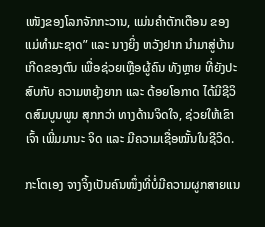ເໜັງຂອງໂລກຈັກກະວານ, ແມ່ນຄຳຕັກເຕືອນ ຂອງແມ່ທຳມະຊາດ” ແລະ ນາງຍິ່ງ ຫວັງຢາກ ນຳມາສູ່ບ້ານ ເກີດຂອງຕົນ ເພື່ອຊ່ວຍເຫຼືອຜູ້ຄົນ ທັງຫຼາຍ ທີ່ຍັງປະສົບກັບ ຄວາມຫຍຸ້ງຍາກ ແລະ ດ້ອຍໂອກາດ ໄດ້ມີຊີວິດສົມບູນພູນ ສຸກກວ່າ ທາງດ້ານຈິດໃຈ, ຊ່ວຍໃຫ້ເຂົາເຈົ້າ ເພີ່ມມານະ ຈິດ ແລະ ມີຄວາມເຊື່ອໝັ້ນໃນຊີວິດ.

ກະໂຕເອງ ຈາງຈິ້ງເປັນຄົນໜຶ່ງທີ່ບໍ່ມີຄວາມຜູກສາຍແນ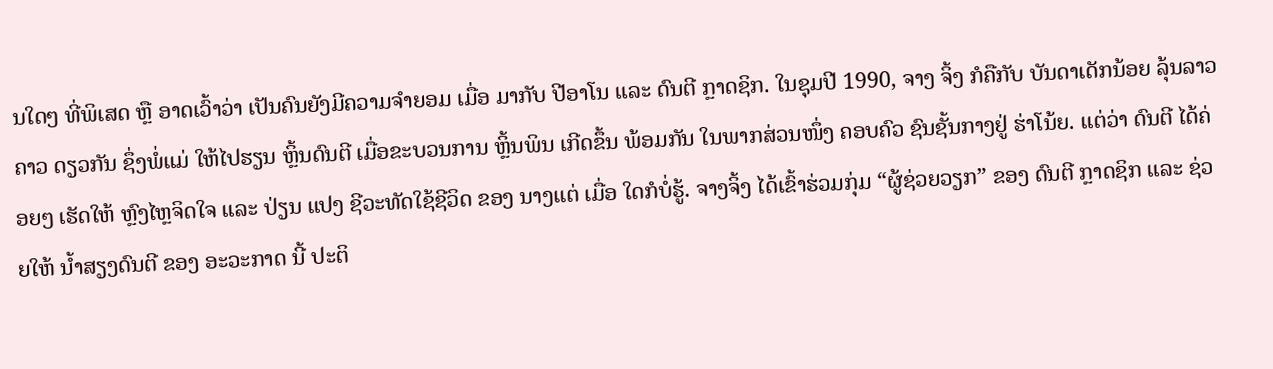ນໃດໆ ທີ່ພິເສດ ຫຼື ອາດເວົ້າວ່າ ເປັນຄົນຍັງມີຄວາມຈຳຍອມ ເມື່ອ ມາກັບ ປີອາໂນ ແລະ ດົນຕີ ກຼາດຊິກ. ໃນຊຸມປີ 1990, ຈາງ ຈິ້ງ ກໍຄືກັບ ບັນດາເດັກນ້ອຍ ລຸ້ນລາວ ຄາວ ດຽວກັນ ຊຶ່ງພໍ່ແມ່ ໃຫ້ໄປຮຽນ ຫຼິ້ນດົນຕີ ເມື່ອຂະບວນການ ຫຼິ້ນພິນ ເກີດຂຶ້ນ ພ້ອມກັນ ໃນພາກສ່ວນໜຶ່ງ ຄອບຄົວ ຊົນຊັ້ນກາງຢູ່ ຮ່າໂນ້ຍ. ແຕ່ວ່າ ດົນຕີ ໄດ້ຄ່ອຍໆ ເຮັດໃຫ້ ຫຼົງໄຫຼຈິດໃຈ ແລະ ປ່ຽນ ແປງ ຊີວະທັດໃຊ້ຊີວິດ ຂອງ ນາງແຕ່ ເມື່ອ ໃດກໍບໍ່ຮູ້. ຈາງຈິ້ງ ໄດ້ເຂົ້າຮ່ວມກຸ່ມ “ຜູ້ຊ່ວຍວຽກ” ຂອງ ດົນຕີ ກຼາດຊິກ ແລະ ຊ່ວຍໃຫ້ ນ້ຳສຽງດົນຕີ ຂອງ ອະວະກາດ ນີ້ ປະຕິ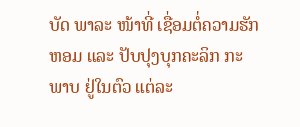ບັດ ພາລະ ໜ້າທີ່ ເຊື່ອມຕໍ່ຄວາມຮັກຫອມ ແລະ ປັບປຸງບຸກຄະລິກ ກະ ພາບ ຢູ່ໃນຕົວ ແຕ່ລະ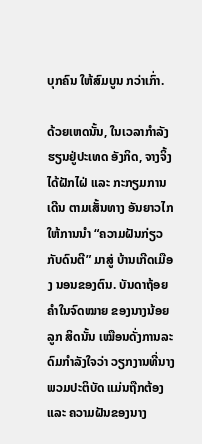ບຸກຄົນ ໃຫ້ສົມບູນ ກວ່າເກົ່າ.

ດ້ວຍເຫດນັ້ນ, ໃນເວລາກຳລັງຮຽນຢູ່ປະເທດ ອັງກິດ, ຈາງຈິ້ງ ໄດ້ຝັກໄຝ່ ແລະ ກະກຽມການເດີນ ຕາມເສັ້ນທາງ ອັນຍາວໄກ ໃຫ້ການນຳ “ຄວາມຝັນກ່ຽວກັບດົນຕີ” ມາສູ່ ບ້ານເກີດເມືອງ ນອນຂອງຕົນ. ບັນດາຖ້ອຍຄຳໃນຈົດໝາຍ ຂອງນາງນ້ອຍລູກ ສິດນັ້ນ ເໝືອນດັ່ງການລະດົມກຳລັງໃຈວ່າ ວຽກງານທີ່ນາງ ພວມປະຕິບັດ ແມ່ນຖືກຕ້ອງ ແລະ ຄວາມຝັນຂອງນາງ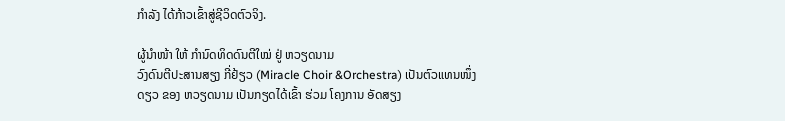ກຳລັງ ໄດ້ກ້າວເຂົ້າສູ່ຊີວິດຕົວຈິງ.

ຜູ້ນຳໜ້າ ໃຫ້ ກຳນົດທິດດົນຕີໃໝ່ ຢູ່ ຫວຽດນາມ
ວົງດົນຕີປະສານສຽງ ກີ່ຢ້ຽວ (Miracle Choir &Orchestra) ເປັນຕົວແທນໜຶ່ງດຽວ ຂອງ ຫວຽດນາມ ເປັນກຽດໄດ້ເຂົ້າ ຮ່ວມ ໂຄງການ ອັດສຽງ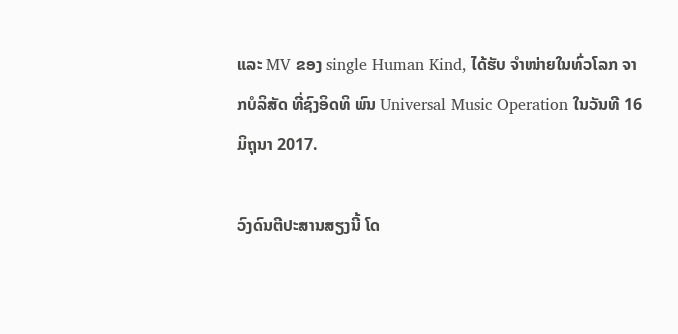ແລະ MV ຂອງ single Human Kind, ໄດ້ຮັບ ຈຳໜ່າຍໃນທົ່ວໂລກ ຈາກບໍລິສັດ ທີ່ຊົງອິດທິ ພົນ Universal Music Operation ໃນວັນທີ 16 ມິຖຸນາ 2017.

ວົງດົນຕີປະສານສຽງນີ້ ໂດ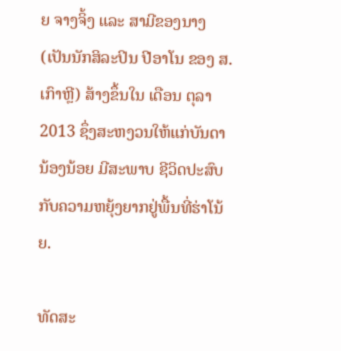ຍ ຈາງຈິ້ງ ແລະ ສາມີຂອງນາງ (ເປັນນັກສິລະປິນ ປີອາໂນ ຂອງ ສ.ເກົາຫຼີ) ສ້າງຂຶ້ນໃນ ເດືອນ ຕຸລາ 2013 ຊຶ່ງສະຫງວນໃຫ້ແກ່ບັນດານ້ອງນ້ອຍ ມີສະພາບ ຊີວິດປະສົບກັບຄວາມຫຍຸ້ງຍາກຢູ່ພື້ນທີ່ຮ່າໂນ້ຍ.

ທັດສະ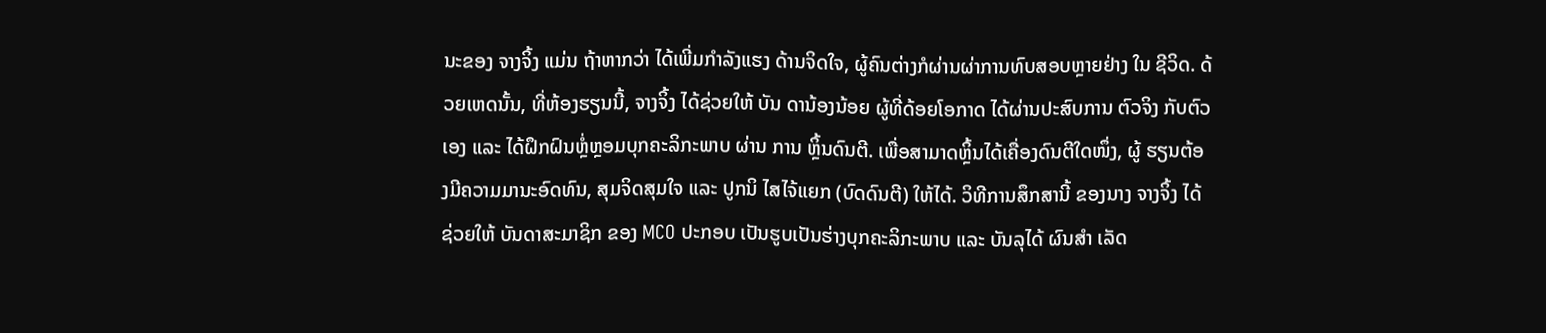ນະຂອງ ຈາງຈິ້ງ ແມ່ນ ຖ້າຫາກວ່າ ໄດ້ເພີ່ມກຳລັງແຮງ ດ້ານຈິດໃຈ, ຜູ້ຄົນຕ່າງກໍຜ່ານຜ່າການທົບສອບຫຼາຍຢ່າງ ໃນ ຊີວິດ. ດ້ວຍເຫດນັ້ນ, ທີ່ຫ້ອງຮຽນນີ້, ຈາງຈິ້ງ ໄດ້ຊ່ວຍໃຫ້ ບັນ ດານ້ອງນ້ອຍ ຜູ້ທີ່ດ້ອຍໂອກາດ ໄດ້ຜ່ານປະສົບການ ຕົວຈິງ ກັບຕົວເອງ ແລະ ໄດ້ຝຶກຝົນຫຼໍ່ຫຼອມບຸກຄະລິກະພາບ ຜ່ານ ການ ຫຼິ້ນດົນຕີ. ເພື່ອສາມາດຫຼິ້ນໄດ້ເຄື່ອງດົນຕີໃດໜຶ່ງ, ຜູ້ ຮຽນຕ້ອງມີຄວາມມານະອົດທົນ, ສຸມຈິດສຸມໃຈ ແລະ ປູກນິ ໄສໄຈ້ແຍກ (ບົດດົນຕີ) ໃຫ້ໄດ້. ວິທີການສຶກສານີ້ ຂອງນາງ ຈາງຈິ້ງ ໄດ້ຊ່ວຍໃຫ້ ບັນດາສະມາຊິກ ຂອງ MCO ປະກອບ ເປັນຮູບເປັນຮ່າງບຸກຄະລິກະພາບ ແລະ ບັນລຸໄດ້ ຜົນສຳ ເລັດ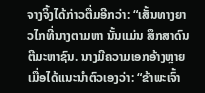ຈາງຈິ້ງໄດ້ກ່າວຕື່ມອີກວ່າ: “ເສັ້ນທາງຍາວໄກທີ່ນາງຕາມຫາ ນັ້ນແມ່ນ ສຶກສາດົນຕີມະຫາຊົນ. ນາງມີຄວາມເອກອ້າງຫຼາຍ ເມື່ອໄດ້ແນະນຳຕົວເອງວ່າ: “ຂ້າພະເຈົ້າ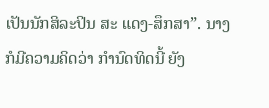ເປັນນັກສິລະປິນ ສະ ແດງ-ສຶກສາ”. ນາງ ກໍມີຄວາມຄິດວ່າ ກຳນົດທິດນີ້ ຍັງ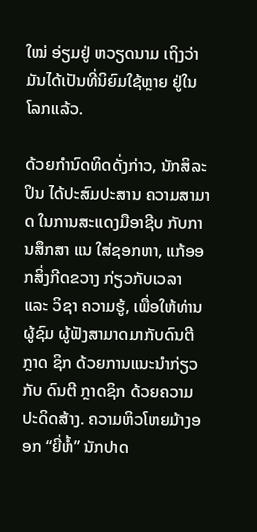ໃໝ່ ອ່ຽມຢູ່ ຫວຽດນາມ ເຖິງວ່າມັນໄດ້ເປັນທີ່ນິຍົມໃຊ້ຫຼາຍ ຢູ່ໃນ ໂລກແລ້ວ.

ດ້ວຍກຳນົດທິດດັ່ງກ່າວ, ນັກສິລະປິນ ໄດ້ປະສົມປະສານ ຄວາມສາມາດ ໃນການສະແດງມືອາຊີບ ກັບການສຶກສາ ແນ ໃສ່ຊອກຫາ, ແກ້ອອກສິ່ງກີດຂວາງ ກ່ຽວກັບເວລາ ແລະ ວິຊາ ຄວາມຮູ້, ເພື່ອໃຫ້ທ່ານ ຜູ້ຊົມ ຜູ້ຟັງສາມາດມາກັບດົນຕີ ກຼາດ ຊິກ ດ້ວຍການແນະນຳກ່ຽວກັບ ດົນຕີ ກຼາດຊິກ ດ້ວຍຄວາມ ປະດິດສ້າງ. ຄວາມຫິວໂຫຍມ້າງອອກ “ຍີ່ຫໍ້” ນັກປາດ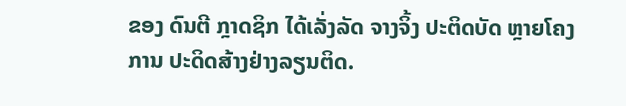ຂອງ ດົນຕີ ກຼາດຊິກ ໄດ້ເລັ່ງລັດ ຈາງຈິ້ງ ປະຕິດບັດ ຫຼາຍໂຄງການ ປະດິດສ້າງຢ່າງລຽນຕິດ.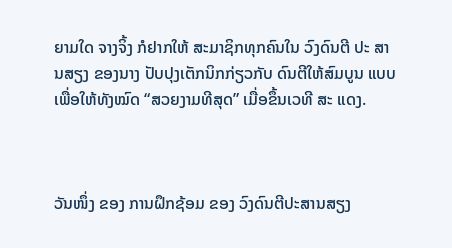ຍາມໃດ ຈາງຈິ້ງ ກໍຢາກໃຫ້ ສະມາຊິກທຸກຄົນໃນ ວົງດົນຕີ ປະ ສານສຽງ ຂອງນາງ ປັບປຸງເຕັກນິກກ່ຽວກັບ ດົນຕີໃຫ້ສົມບູນ ແບບ
ເພື່ອໃຫ້ທັງໝົດ “ສວຍງາມທີສຸດ” ເມື່ອຂຶ້ນເວທີ ສະ ແດງ.



ວັນໜຶ່ງ ຂອງ ການຝຶກຊ້ອມ ຂອງ ວົງດົນຕີປະສານສຽງ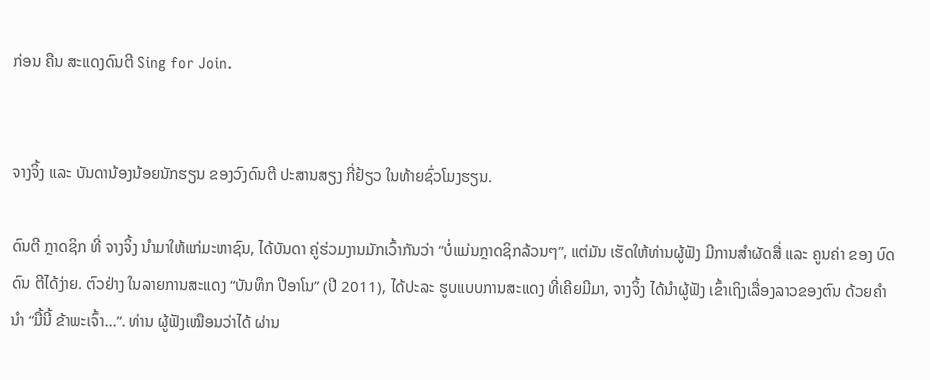ກ່ອນ ຄືນ ສະແດງດົນຕີ Sing for Join.


ຈາງຈິ້ງ ແລະ ບັນດານ້ອງນ້ອຍນັກຮຽນ ຂອງວົງດົນຕີ ປະສານສຽງ ກີ່ຢ້ຽວ ໃນທ້າຍຊົ່ວໂມງຮຽນ.

ດົນຕີ ກຼາດຊິກ ທີ່ ຈາງຈິ້ງ ນຳມາໃຫ້ແກ່ມະຫາຊົນ, ໄດ້ບັນດາ ຄູ່ຮ່ວມງານມັກເວົ້າກັນວ່າ “ບໍ່ແມ່ນກຼາດຊິກລ້ວນໆ”, ແຕ່ມັນ ເຮັດໃຫ້ທ່ານຜູ້ຟັງ ມີການສຳຜັດສື່ ແລະ ຄູນຄ່າ ຂອງ ບົດດົນ ຕີໄດ້ງ່າຍ. ຕົວຢ່າງ ໃນລາຍການສະແດງ “ບັນທຶກ ປີອາໂນ” (ປີ 2011), ໄດ້ປະລະ ຮູບແບບການສະແດງ ທີ່ເຄີຍມີມາ, ຈາງຈິ້ງ ໄດ້ນຳຜູ້ຟັງ ເຂົ້າເຖິງເລື່ອງລາວຂອງຕົນ ດ້ວຍຄຳນຳ “ມື້ນີ້ ຂ້າພະເຈົ້າ...”. ທ່ານ ຜູ້ຟັງເໝືອນວ່າໄດ້ ຜ່ານ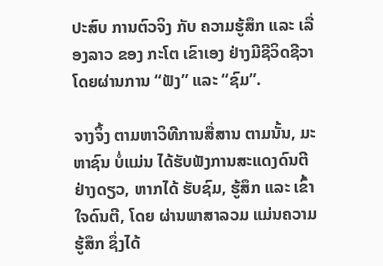ປະສົບ ການຕົວຈິງ ກັບ ຄວາມຮູ້ສຶກ ແລະ ເລື່ອງລາວ ຂອງ ກະໂຕ ເຂົາເອງ ຢ່າງມີຊີວິດຊີວາ ໂດຍຜ່ານການ “ຟັງ” ແລະ “ຊົມ”.

ຈາງຈິ້ງ ຕາມຫາວິທີການສື່ສານ ຕາມນັ້ນ, ມະຫາຊົນ ບໍ່ແມ່ນ ໄດ້ຮັບຟັງການສະແດງດົນຕີ ຢ່າງດຽວ, ຫາກໄດ້ ຮັບຊົມ, ຮູ້ສຶກ ແລະ ເຂົ້າໃຈດົນຕີ, ໂດຍ ຜ່ານພາສາລວມ ແມ່ນຄວາມຮູ້ສຶກ ຊຶ່ງໄດ້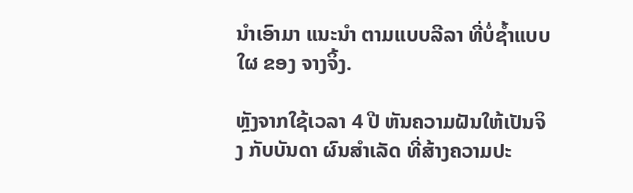ນຳເອົາມາ ແນະນຳ ຕາມແບບລີລາ ທີ່ບໍ່ຊ້ຳແບບໃຜ ຂອງ ຈາງຈິ້ງ.

ຫຼັງຈາກໃຊ້ເວລາ 4 ປີ ຫັນຄວາມຝັນໃຫ້ເປັນຈິງ ກັບບັນດາ ຜົນສຳເລັດ ທີ່ສ້າງຄວາມປະ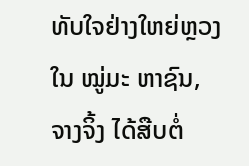ທັບໃຈຢ່າງໃຫຍ່ຫຼວງ ໃນ ໝູ່ມະ ຫາຊົນ, ຈາງຈິ້ງ ໄດ້ສືບຕໍ່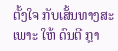ຕັ້ງໃຈ ກັບເສັ້ນທາງສະເພາະ ໃຫ້ ດົນຕີ ກຼາ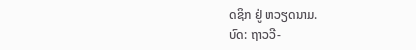ດຊິກ ຢູ່ ຫວຽດນາມ.
ບົດ: ຖາວວີ-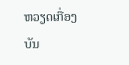ຫວຽດເກື່ອງ
ບັນ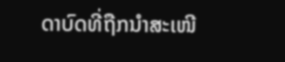ດາບົດທີ່ຖືກນຳສະເໜີ